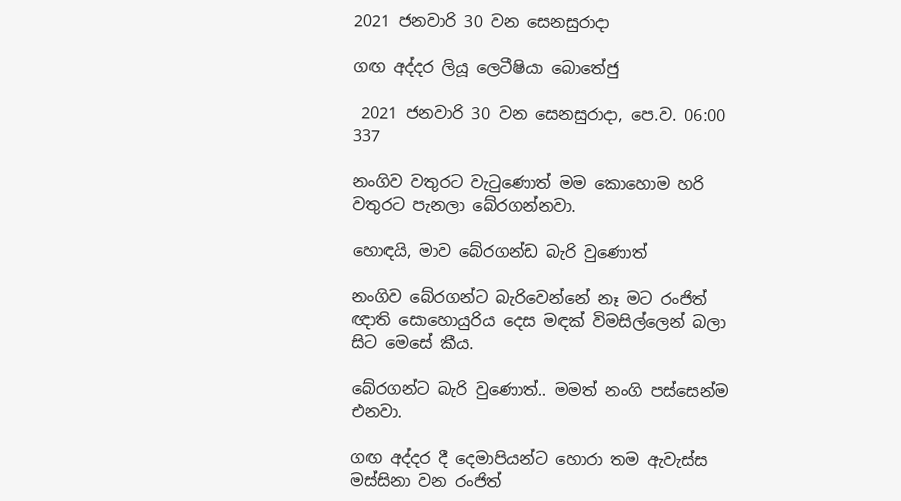2021 ජනවාරි 30 වන සෙනසුරාදා

ගඟ අද්දර ලියූ ලෙටීෂියා බොතේජු

 2021 ජනවාරි 30 වන සෙනසුරාදා, පෙ.ව. 06:00 337

නංගිව වතුරට වැටුණොත් මම කොහොම හරි වතුරට පැනලා බේරගන්නවා.

හොඳයි, මාව බේරගන්ඩ බැරි වුණොත්

නංගිව බේරගන්ට බැරිවෙන්නේ නෑ මට රංජිත් ඥාති සොහොයුරිය දෙස මඳක් විමසිල්ලෙන් බලා සිට මෙසේ කීය.

බේරගන්ට බැරි වුණොත්.. මමත් නංගි පස්සෙන්ම එනවා.

ගඟ අද්දර දී දෙමාපියන්ට හොරා තම ඇවැස්ස මස්සිනා වන රංජිත්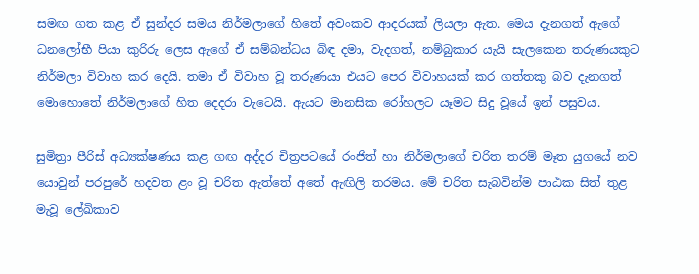සමඟ ගත කළ ඒ සුන්දර සමය නිර්මලාගේ හිතේ අවංකව ආදරයක් ලියලා ඇත. මෙය දැනගත් ඇගේ ධනලෝභී පියා කුරිරු ලෙස ඇගේ ඒ සම්බන්ධය බිඳ දමා, වැදගත්, නම්බුකාර යැයි සැලකෙන තරුණයකුට නිර්මලා විවාහ කර දෙයි. තමා ඒ විවාහ වූ තරුණයා එයට පෙර විවාහයක් කර ගත්තකු බව දැනගත් මොහොතේ නිර්මලාගේ හිත දෙදරා වැටෙයි. ඇයට මානසික රෝහලට යෑමට සිදු වූයේ ඉන් පසුවය.

සුමිත්‍රා පීරිස් අධ්‍යක්ෂණය කළ ගඟ අද්දර චිත්‍රපටයේ රංජිත් හා නිර්මලාගේ චරිත තරම් මෑත යුගයේ නව යොවුන් පරපුරේ හදවත ළං වූ චරිත ඇත්තේ අතේ ඇඟිලි තරමය. මේ චරිත සැබවින්ම පාඨක සිත් තුළ මැවූ ලේඛිකාව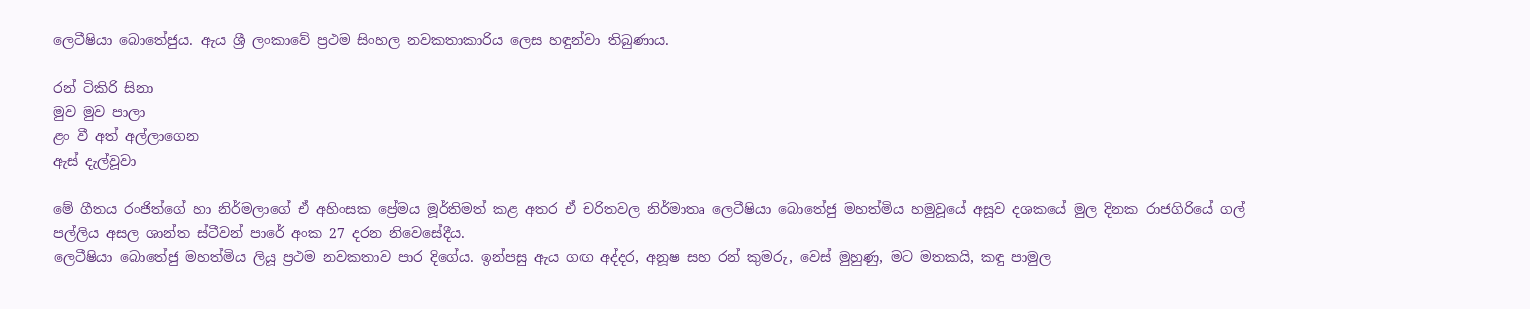ලෙටීෂියා බොතේජුය. ඇය ශ්‍රී ලංකාවේ ප්‍රථම සිංහල නවකතාකාරිය ලෙස හඳුන්වා තිබුණාය.

රන් ටිකිරි සිනා
මුව මුව පාලා
ළං වී අත් අල්ලාගෙන
ඇස් දැල්වූවා

මේ ගීතය රංජිත්ගේ හා නිර්මලාගේ ඒ අහිංසක ප්‍රේමය මූර්තිමත් කළ අතර ඒ චරිතවල නිර්මාතෘ ලෙටීෂියා බොතේජු මහත්මිය හමුවූයේ අසූව දශකයේ මුල දිනක රාජගිරියේ ගල් පල්ලිය අසල ශාන්ත ස්ටීවන් පාරේ අංක 27 දරන නිවෙසේදීය.
ලෙටීෂියා බොතේජු මහත්මිය ලියූ ප්‍රථම නවකතාව පාර දිගේය. ඉන්පසු ඇය ගඟ අද්දර, අනූෂ සහ රන් කුමරු, වෙස් මුහුණු, මට මතකයි, කඳු පාමුල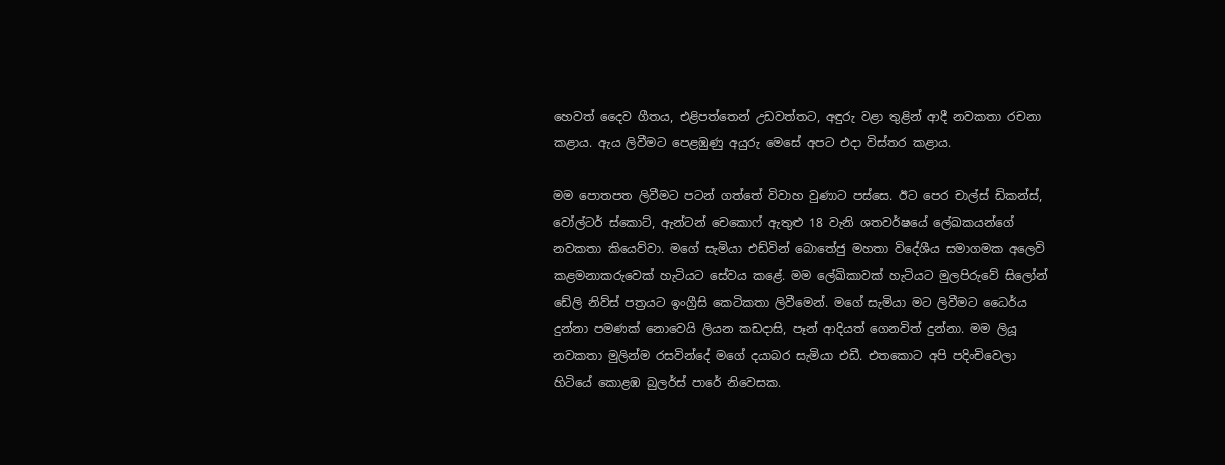හෙවත් දෛව ගීතය, එළිපත්තෙන් උඩවත්තට, අඳුරු වළා තුළින් ආදී නවකතා රචනා කළාය. ඇය ලිවීමට පෙළඹුණු අයුරු මෙසේ අපට එදා විස්තර කළාය.

මම පොතපත ලිවීමට පටන් ගත්තේ විවාහ වුණාට පස්සෙ. ඊට පෙර චාල්ස් ඩිකන්ස්, වෝල්ටර් ස්කොට්, ඇන්ටන් චෙකොෆ් ඇතුළු 18 වැනි ශතවර්ෂයේ ලේඛකයන්ගේ නවකතා කියෙව්වා. මගේ සැමියා එඩ්වින් බොතේජු මහතා විදේශීය සමාගමක අලෙවි කළමනාකරුවෙක් හැටියට සේවය කළේ. මම ලේඛිකාවක් හැටියට මුලපිරුවේ සිලෝන් ඩේලි නිව්ස් පත්‍රයට ඉංග්‍රීසි කෙටිකතා ලිවීමෙන්. මගේ සැමියා මට ලිවීමට ධෛර්ය දුන්නා පමණක් නොවෙයි ලියන කඩදාසි, පෑන් ආදියත් ගෙනවිත් දුන්නා. මම ලියූ නවකතා මුලින්ම රසවින්දේ මගේ දයාබර සැමියා එඩී. එතකොට අපි පදිංචිවෙලා හිටියේ කොළඹ බුලර්ස් පාරේ නිවෙසක.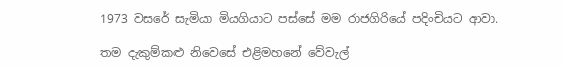1973 වසරේ සැමියා මියගියාට පස්සේ මම රාජගිරියේ පදිංචියට ආවා.

තම දැකුම්කළු නිවෙසේ එළිමහනේ වේවැල්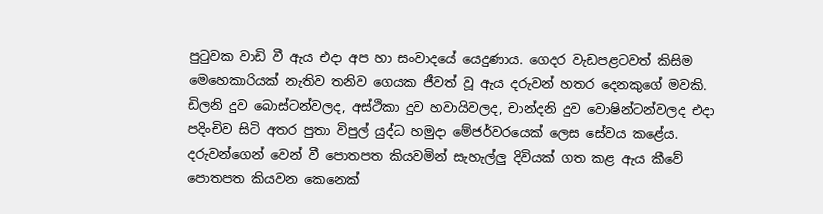පුටුවක වාඩි වී ඇය එදා අප හා සංවාදයේ යෙදුණාය. ගෙදර වැඩපළටවත් කිසිම මෙහෙකාරියක් නැතිව තනිව ගෙයක ජීවත් වූ ඇය දරුවන් හතර දෙනකුගේ මවකි. ඩිලනි දුව බොස්ටන්වලද, අස්ථිකා දුව හවායිවලද, චාන්දනි දුව වොෂින්ටන්වලද එදා පදිංචිව සිටි අතර පුතා විපුල් යුද්ධ හමුදා මේජර්වරයෙක් ලෙස සේවය කළේය. දරුවන්ගෙන් වෙන් වී පොතපත කියවමින් සැහැල්ලු දිවියක් ගත කළ ඇය කීවේ පොතපත කියවන කෙනෙක්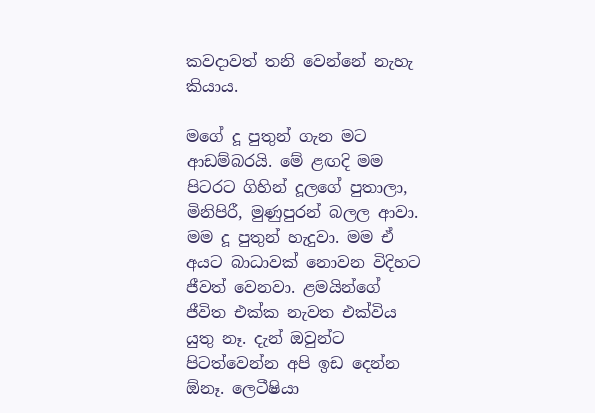කවදාවත් තනි වෙන්නේ නැහැ කියාය.

මගේ දූ පුතුන් ගැන මට ආඩම්බරයි. මේ ළඟදි මම පිටරට ගිහින් දූලගේ පුතාලා, මිනිපිරී, මුණුපුරන් බලල ආවා. මම දූ පුතුන් හැදුවා. මම ඒ අයට බාධාවක් නොවන විදිහට ජීවත් වෙනවා. ළමයින්ගේ ජීවිත එක්ක නැවත එක්විය යුතු නෑ. දැන් ඔවුන්ට පිටත්වෙන්න අපි ඉඩ දෙන්න ඕනෑ. ලෙටීෂියා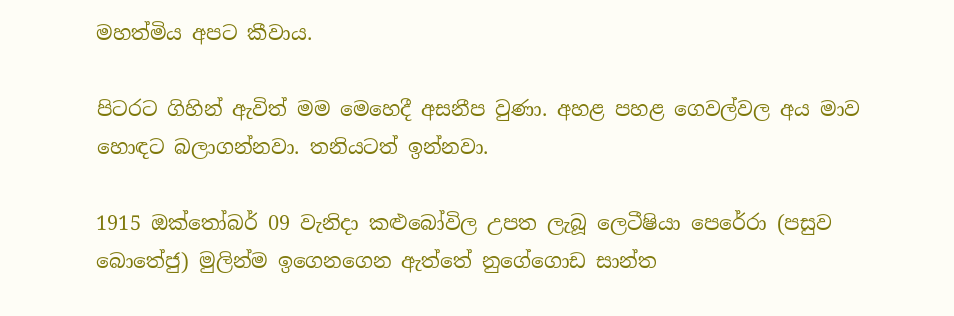මහත්මිය අපට කීවාය.

පිටරට ගිහින් ඇවිත් මම මෙහෙදී අසනීප වුණා. අහළ පහළ ගෙවල්වල අය මාව හොඳට බලාගන්නවා. තනියටත් ඉන්නවා.

1915 ඔක්තෝබර් 09 වැනිදා කළුබෝවිල උපත ලැබූ ලෙටීෂියා පෙරේරා (පසුව බොතේජු) මුලින්ම ඉගෙනගෙන ඇත්තේ නුගේගොඩ සාන්ත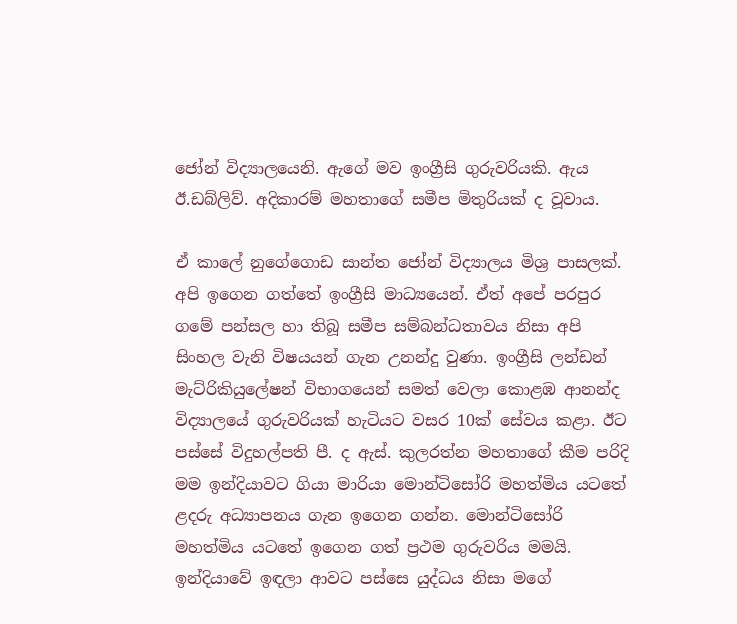ජෝන් විද්‍යාලයෙනි. ඇගේ මව ඉංග්‍රීසි ගුරුවරියකි. ඇය ඊ.ඩබ්ලිව්. අදිකාරම් මහතාගේ සමීප මිතුරියක් ද වූවාය.

ඒ කාලේ නුගේගොඩ සාන්ත ජෝන් විද්‍යාලය මිශ්‍ර පාසලක්. අපි ඉගෙන ගත්තේ ඉංග්‍රීසි මාධ්‍යයෙන්. ඒත් අපේ පරපුර ගමේ පන්සල හා තිබූ සමීප සම්බන්ධතාවය නිසා අපි සිංහල වැනි විෂයයන් ගැන උනන්දු වුණා. ඉංග්‍රීසි ලන්ඩන් මැට්රිකියුලේෂන් විභාගයෙන් සමත් වෙලා කොළඹ ආනන්ද විද්‍යාලයේ ගුරුවරියක් හැටියට වසර 10ක් සේවය කළා. ඊට පස්සේ විදුහල්පති පී. ද ඇස්. කුලරත්න මහතාගේ කීම පරිදි මම ඉන්දියාවට ගියා මාරියා මොන්ටිසෝරි මහත්මිය යටතේ ළදරු අධ්‍යාපනය ගැන ඉගෙන ගන්න. මොන්ටිසෝරි මහත්මිය යටතේ ඉගෙන ගත් ප්‍රථම ගුරුවරිය මමයි. ඉන්දියාවේ ඉඳලා ආවට පස්සෙ යුද්ධය නිසා මගේ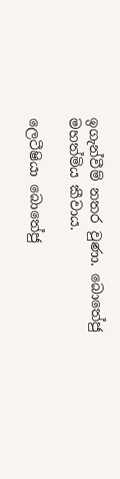ඉගැන්වීම් නතර වුණා. බොතේජු මහත්මිය කීවාය.

ලෙටීෂියා බොතේජු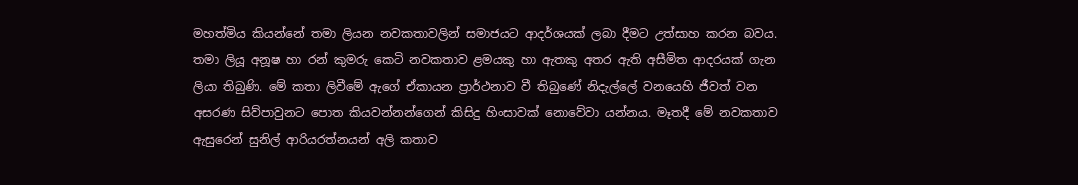මහත්මිය කියන්නේ තමා ලියන නවකතාවලින් සමාජයට ආදර්ශයක් ලබා දීමට උත්සාහ කරන බවය. තමා ලියූ අනූෂ හා රන් කුමරු කෙටි නවකතාව ළමයකු හා ඇතකු අතර ඇති අසීමිත ආදරයක් ගැන ලියා තිබුණි. මේ කතා ලිවීමේ ඇගේ ඒකායන ප්‍රාර්ථනාව වී තිබුණේ නිදැල්ලේ වනයෙහි ජීවත් වන අසරණ සිව්පාවුනට පොත කියවන්නන්ගෙන් කිසිදු හිංසාවක් නොවේවා යන්නය. මෑතදී මේ නවකතාව ඇසුරෙන් සුනිල් ආරියරත්නයන් අලි කතාව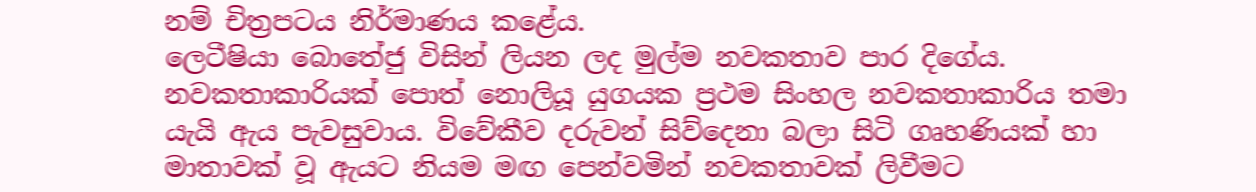නම් චිත්‍රපටය නිර්මාණය කළේය.
ලෙටීෂියා බොතේජු විසින් ලියන ලද මුල්ම නවකතාව පාර දිගේය. නවකතාකාරියක් පොත් නොලියූ යුගයක ප්‍රථම සිංහල නවකතාකාරිය තමා යැයි ඇය පැවසුවාය. විවේකීව දරුවන් සිව්දෙනා බලා සිටි ගෘහණියක් හා මාතාවක් වූ ඇයට නියම මඟ පෙන්වමින් නවකතාවක් ලිවීමට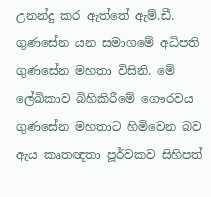උනන්දු කර ඇත්තේ ඇම්.ඩී. ගුණසේන යන සමාගමේ අධිපති ගුණසේන මහතා විසිනි. මේ ලේඛිකාව බිහිකිරීමේ ගෞරවය ගුණසේන මහතාට හිමිවෙන බව ඇය කෘතඥතා පූර්වකව සිහිපත්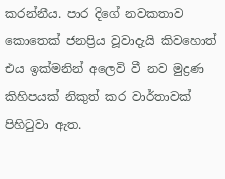කරන්නීය. පාර දිගේ නවකතාව කොතෙක් ජනප්‍රිය වූවාදැයි කිවහොත් එය ඉක්මනින් අලෙවි වී නව මුද්‍රණ කිහිපයක් නිකුත් කර වාර්තාවක් පිහිටුවා ඇත.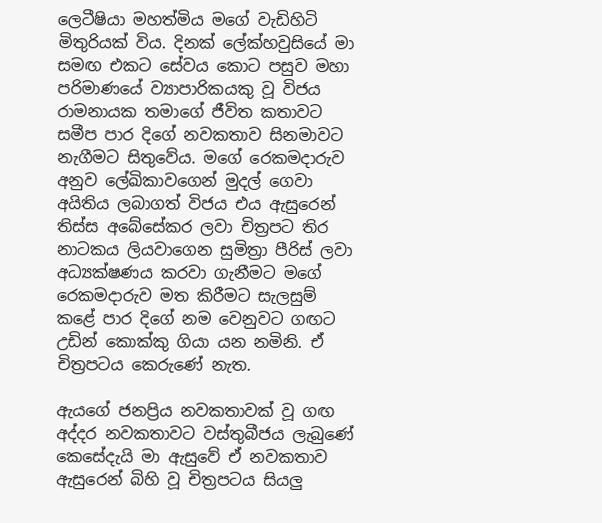ලෙටීෂියා මහත්මිය මගේ වැඩිහිටි මිතුරියක් විය. දිනක් ලේක්හවුසියේ මා සමඟ එකට සේවය කොට පසුව මහා පරිමාණයේ ව්‍යාපාරිකයකු වූ විජය රාමනායක තමාගේ ජීවිත කතාවට සමීප පාර දිගේ නවකතාව සිනමාවට නැගීමට සිතුවේය. මගේ රෙකමදාරුව අනුව ලේඛිකාවගෙන් මුදල් ගෙවා අයිතිය ලබාගත් විජය එය ඇසුරෙන් තිස්ස අබේසේකර ලවා චිත්‍රපට තිර නාටකය ලියවාගෙන සුමිත්‍රා පීරිස් ලවා අධ්‍යක්ෂණය කරවා ගැනීමට මගේ රෙකමදාරුව මත කිරීමට සැලසුම් කළේ පාර දිගේ නම වෙනුවට ගඟට උඩින් කොක්කු ගියා යන නමිනි. ඒ චිත්‍රපටය කෙරුණේ නැත.

ඇයගේ ජනප්‍රිය නවකතාවක් වූ ගඟ අද්දර නවකතාවට වස්තුබීජය ලැබුණේ කෙසේදැයි මා ඇසුවේ ඒ නවකතාව ඇසුරෙන් බිහි වූ චිත්‍රපටය සියලු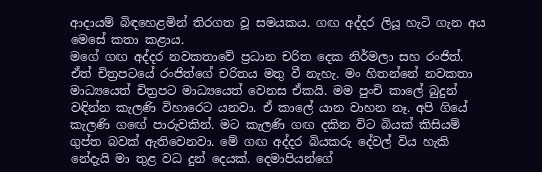ආදායම් බිඳහෙළමින් තිරගත වූ සමයකය. ගඟ අද්දර ලියූ හැටි ගැන අය මෙසේ කතා කළාය.
මගේ ගඟ අද්දර නවකතාවේ ප්‍රධාන චරිත දෙක නිර්මලා සහ රංජිත්. ඒත් චිත්‍රපටයේ රංජිත්ගේ චරිතය මතු වී නැහැ. මං හිතන්නේ නවකතා මාධ්‍යයෙත් චිත්‍රපට මාධ්‍යයෙත් වෙනස ඒකයි. මම පුංචි කාලේ බුදුන් වඳින්න කැලණි විහාරෙට යනවා. ඒ කාලේ යාන වාහන නෑ. අපි ගියේ කැලණි ගඟේ පාරුවකින්. මට කැලණි ගඟ දකින විට බියක් කිසියම් ගුප්ත බවක් ඇතිවෙනවා. මේ ගඟ අද්දර බියකරු දේවල් විය හැකි නේදැයි මා තුළ වධ දුන් දෙයක්. දෙමාපියන්ගේ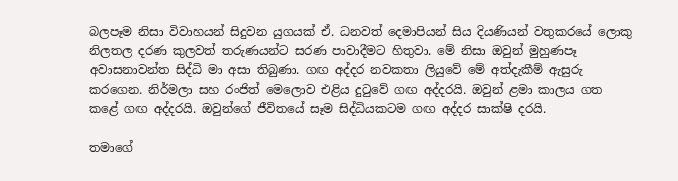බලපෑම නිසා විවාහයන් සිදුවන යුගයක් ඒ. ධනවත් දෙමාපියන් සිය දියණියන් වතුකරයේ ලොකු නිලතල දරණ කුලවත් තරුණයන්ට සරණ පාවාදීමට හිතුවා. මේ නිසා ඔවුන් මුහුණපෑ අවාසනාවන්ත සිද්ධි මා අසා තිබුණා. ගඟ අද්දර නවකතා ලියුවේ මේ අත්දැකීම් ඇසුරු කරගෙන. නිර්මලා සහ රංජිත් මෙලොව එළිය දුටුවේ ගඟ අද්දරයි. ඔවුන් ළමා කාලය ගත කළේ ගඟ අද්දරයි. ඔවුන්ගේ ජීවිතයේ සෑම සිද්ධියකටම ගඟ අද්දර සාක්ෂි දරයි.

තමාගේ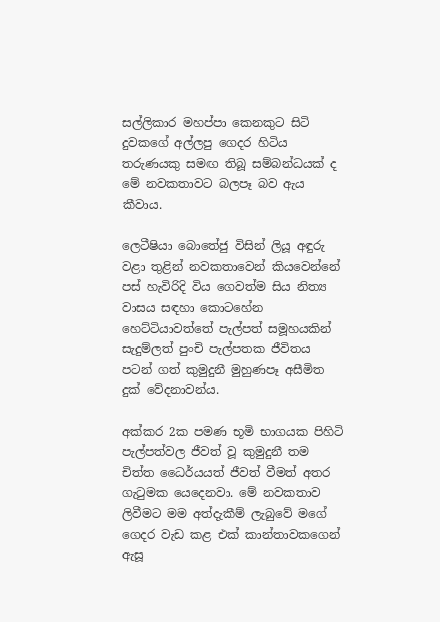සල්ලිකාර මහප්පා කෙනකුට සිටි දුවකගේ අල්ලපු ගෙදර හිටිය තරුණයකු සමඟ තිබූ සම්බන්ධයක් ද මේ නවකතාවට බලපෑ බව ඇය කීවාය.

ලෙටීෂියා බොතේජු විසින් ලියූ අඳුරු වළා තුළින් නවකතාවෙන් කියවෙන්නේ පස් හැවිරිදි විය ගෙවත්ම සිය නිත්‍ය වාසය සඳහා කොටහේන හෙට්ටියාවත්තේ පැල්පත් සමූහයකින් සැදුම්ලත් පුංචි පැල්පතක ජීවිතය පටන් ගත් කුමුදුනී මුහුණපෑ අසීමිත දුක් වේදනාවන්ය.

අක්කර 2ක පමණ භූමි භාගයක පිහිටි පැල්පත්වල ජීවත් වූ කුමුදුනී තම චිත්ත ධෛර්යයත් ජීවත් වීමත් අතර ගැටුමක යෙදෙනවා. මේ නවකතාව ලිවීමට මම අත්දැකීම් ලැබුවේ මගේ ගෙදර වැඩ කළ එක් කාන්තාවකගෙන් ඇසූ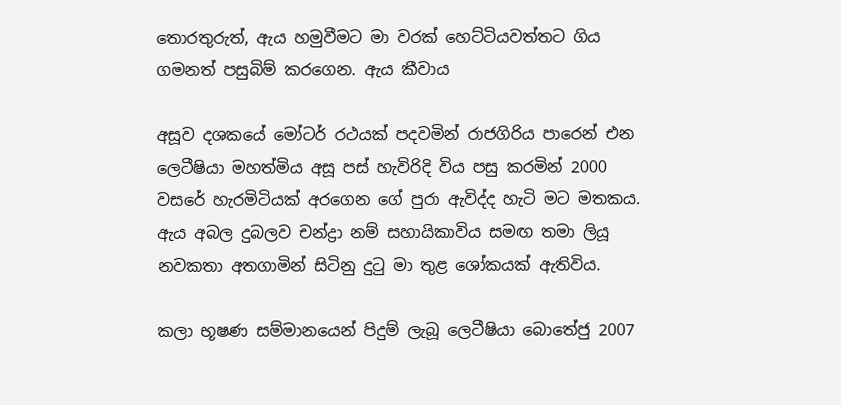තොරතුරුත්, ඇය හමුවීමට මා වරක් හෙට්ටියවත්තට ගිය ගමනත් පසුබිම් කරගෙන. ඇය කීවාය

අසූව දශකයේ මෝටර් රථයක් පදවමින් රාජගිරිය පාරෙන් එන ලෙටීෂියා මහත්මිය අසූ පස් හැවිරිදි විය පසු කරමින් 2000 වසරේ හැරමිටියක් අරගෙන ගේ පුරා ඇවිද්ද හැටි මට මතකය. ඇය අබල දුබලව චන්ද්‍රා නම් සහායිකාවිය සමඟ තමා ලියූ නවකතා අතගාමින් සිටිනු දුටු මා තුළ ශෝකයක් ඇතිවිය.

කලා භූෂණ සම්මානයෙන් පිදුම් ලැබූ ලෙටීෂියා බොතේජු 2007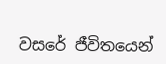වසරේ ජීවිතයෙන්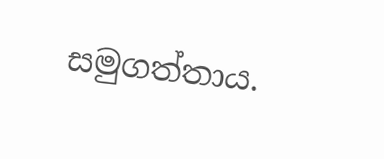සමුගත්තාය.